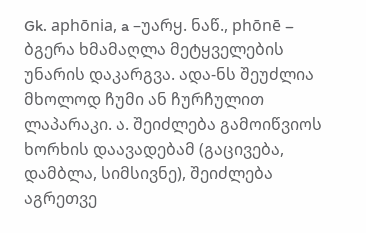Gk. aphōnia, a –უარყ. ნაწ., phōnē – ბგერა ხმამაღლა მეტყველების უნარის დაკარგვა. ადა-ნს შეუძლია მხოლოდ ჩუმი ან ჩურჩულით ლაპარაკი. ა. შეიძლება გამოიწვიოს ხორხის დაავადებამ (გაცივება, დამბლა, სიმსივნე), შეიძლება აგრეთვე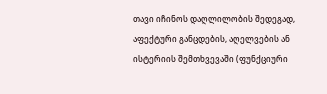თავი იჩინოს დაღლილობის შედეგად, აფექტური განცდების, აღელვების ან ისტერიის შემთხვევაში (ფუნქციური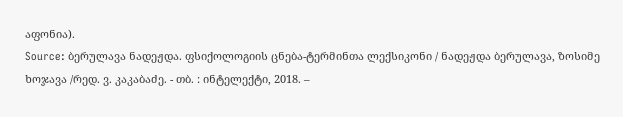აფონია).
Source: ბერულავა ნადეჟდა. ფსიქოლოგიის ცნება-ტერმინთა ლექსიკონი / ნადეჟდა ბერულავა, ზოსიმე ხოჯავა /რედ. ვ. კაკაბაძე. - თბ. : ინტელექტი, 2018. –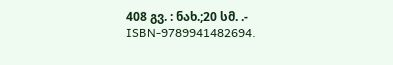408 გვ. : ნახ.;20 სმ. .- ISBN-9789941482694.